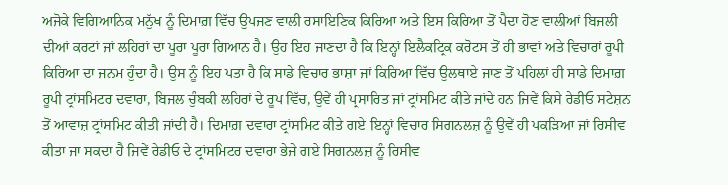ਅਜੋਕੇ ਵਿਗਿਆਨਿਕ ਮਨੁੱਖ ਨੂੰ ਦਿਮਾਗ਼ ਵਿੱਚ ਉਪਜਣ ਵਾਲੀ ਰਸਾਇਣਿਕ ਕਿਰਿਆ ਅਤੇ ਇਸ ਕਿਰਿਆ ਤੋਂ ਪੈਦਾ ਹੋਣ ਵਾਲੀਆਂ ਬਿਜਲੀ ਦੀਆਂ ਕਰਟਾਂ ਜਾਂ ਲਹਿਰਾਂ ਦਾ ਪੂਰਾ ਪੂਰਾ ਗਿਆਨ ਹੈ। ਉਹ ਇਹ ਜਾਣਦਾ ਹੈ ਕਿ ਇਨ੍ਹਾਂ ਇਲੈਕਟ੍ਰਿਕ ਕਰੋਟਸ ਤੋਂ ਹੀ ਭਾਵਾਂ ਅਤੇ ਵਿਚਾਰਾਂ ਰੂਪੀ ਕਿਰਿਆ ਦਾ ਜਨਮ ਹੁੰਦਾ ਹੈ। ਉਸ ਨੂੰ ਇਹ ਪਤਾ ਹੈ ਕਿ ਸਾਡੇ ਵਿਚਾਰ ਭਾਸ਼ਾ ਜਾਂ ਕਿਰਿਆ ਵਿੱਚ ਉਲਥਾਏ ਜਾਣ ਤੋਂ ਪਹਿਲਾਂ ਹੀ ਸਾਡੇ ਦਿਮਾਗ਼ ਰੂਪੀ ਟ੍ਰਾਂਸਮਿਟਰ ਦਵਾਰਾ, ਬਿਜਲ ਚੁੰਬਕੀ ਲਹਿਰਾਂ ਦੇ ਰੂਪ ਵਿੱਚ, ਉਵੇਂ ਹੀ ਪ੍ਰਸਾਰਿਤ ਜਾਂ ਟ੍ਰਾਂਸਮਿਟ ਕੀਤੇ ਜਾਂਦੇ ਹਨ ਜਿਵੇਂ ਕਿਸੇ ਰੇਡੀਓ ਸਟੇਸ਼ਨ ਤੋਂ ਆਵਾਜ਼ ਟ੍ਰਾਂਸਮਿਟ ਕੀਤੀ ਜਾਂਦੀ ਹੈ। ਦਿਮਾਗ਼ ਦਵਾਰਾ ਟ੍ਰਾਂਸਮਿਟ ਕੀਤੇ ਗਏ ਇਨ੍ਹਾਂ ਵਿਚਾਰ ਸਿਗਨਲਜ਼ ਨੂੰ ਉਵੇਂ ਹੀ ਪਕੜਿਆ ਜਾਂ ਰਿਸੀਵ ਕੀਤਾ ਜਾ ਸਕਦਾ ਹੈ ਜਿਵੇਂ ਰੇਡੀਓ ਦੇ ਟ੍ਰਾਂਸਮਿਟਰ ਦਵਾਰਾ ਭੇਜੇ ਗਏ ਸਿਗਨਲਜ਼ ਨੂੰ ਰਿਸੀਵ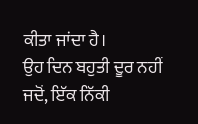ਕੀਤਾ ਜਾਂਦਾ ਹੈ।
ਉਹ ਦਿਨ ਬਹੁਤੀ ਦੂਰ ਨਹੀਂ ਜਦੋਂ, ਇੱਕ ਨਿੱਕੀ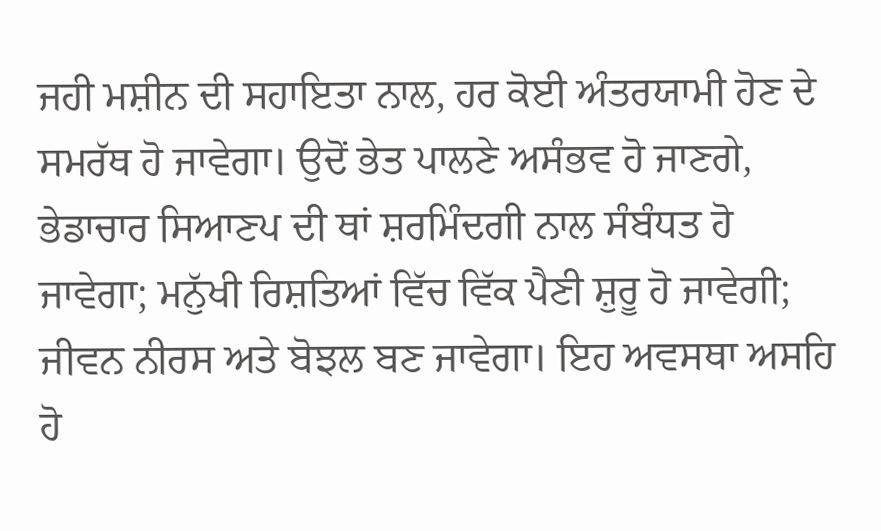ਜਹੀ ਮਸ਼ੀਨ ਦੀ ਸਹਾਇਤਾ ਨਾਲ, ਹਰ ਕੋਈ ਅੰਤਰਯਾਮੀ ਹੋਣ ਦੇ ਸਮਰੱਥ ਹੋ ਜਾਵੇਗਾ। ਉਦੋਂ ਭੇਤ ਪਾਲਣੇ ਅਸੰਭਵ ਹੋ ਜਾਣਗੇ, ਭੇਡਾਚਾਰ ਸਿਆਣਪ ਦੀ ਥਾਂ ਸ਼ਰਮਿੰਦਗੀ ਨਾਲ ਸੰਬੰਧਤ ਹੋ ਜਾਵੇਗਾ; ਮਨੁੱਖੀ ਰਿਸ਼ਤਿਆਂ ਵਿੱਚ ਵਿੱਕ ਪੈਣੀ ਸ਼ੁਰੂ ਹੋ ਜਾਵੇਗੀ; ਜੀਵਨ ਨੀਰਸ ਅਤੇ ਬੋਝਲ ਬਣ ਜਾਵੇਗਾ। ਇਹ ਅਵਸਥਾ ਅਸਹਿ ਹੋ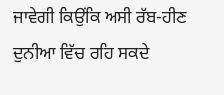ਜਾਵੇਗੀ ਕਿਉਂਕਿ ਅਸੀ ਰੱਬ-ਹੀਣ ਦੁਨੀਆ ਵਿੱਚ ਰਹਿ ਸਕਦੇ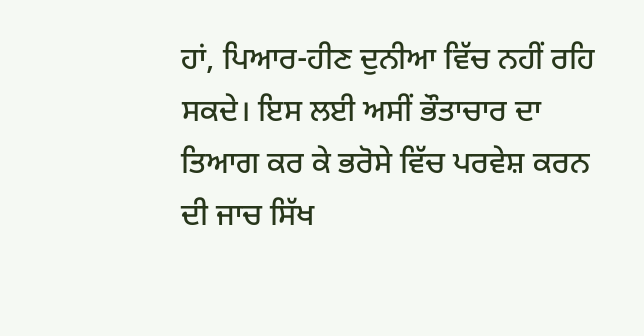ਹਾਂ, ਪਿਆਰ-ਹੀਣ ਦੁਨੀਆ ਵਿੱਚ ਨਹੀਂ ਰਹਿ ਸਕਦੇ। ਇਸ ਲਈ ਅਸੀਂ ਭੌਤਾਚਾਰ ਦਾ ਤਿਆਗ ਕਰ ਕੇ ਭਰੋਸੇ ਵਿੱਚ ਪਰਵੇਸ਼ ਕਰਨ ਦੀ ਜਾਚ ਸਿੱਖ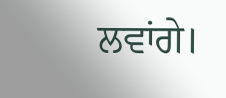ਲਵਾਂਗੇ।